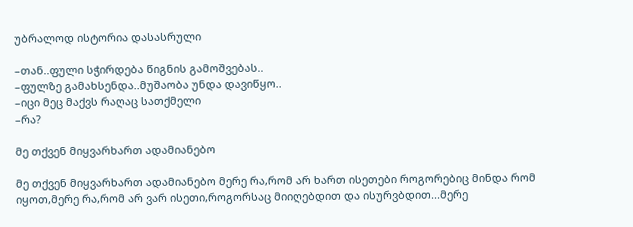უბრალოდ ისტორია დასასრული

–თან..ფული სჭირდება წიგნის გამოშვებას..
–ფულზე გამახსენდა..მუშაობა უნდა დავიწყო..
–იცი მეც მაქვს რაღაც სათქმელი
–რა?

მე თქვენ მიყვარხართ ადამიანებო

მე თქვენ მიყვარხართ ადამიანებო მერე რა,რომ არ ხართ ისეთები როგორებიც მინდა რომ იყოთ,მერე რა,რომ არ ვარ ისეთი,როგორსაც მიიღებდით და ისურვბდით...მერე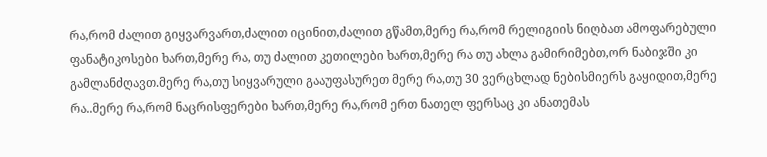რა,რომ ძალით გიყვარვართ,ძალით იცინით,ძალით გწამთ,მერე რა,რომ რელიგიის ნიღბათ ამოფარებული ფანატიკოსები ხართ,მერე რა, თუ ძალით კეთილები ხართ,მერე რა თუ ახლა გამირიმებთ,ორ ნაბიჯში კი გამლანძღავთ.მერე რა,თუ სიყვარული გააუფასურეთ მერე რა,თუ 30 ვერცხლად ნებისმიერს გაყიდით,მერე რა..მერე რა,რომ ნაცრისფერები ხართ,მერე რა,რომ ერთ ნათელ ფერსაც კი ანათემას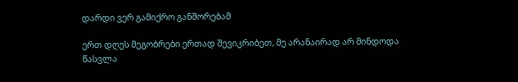დარდი ვერ გამიქრო განშორებამ

ერთ დღეს მეგობრები ერთად შევიკრიბეთ, მე არანაირად არ მინდოდა წასვლა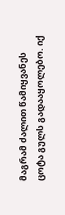მაგრამ ძალით წამიყვანეს ცოტა გულს გადააყოლებო. იქ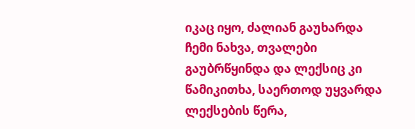იკაც იყო, ძალიან გაუხარდა ჩემი ნახვა, თვალები გაუბრწყინდა და ლექსიც კი წამიკითხა, საერთოდ უყვარდა ლექსების წერა,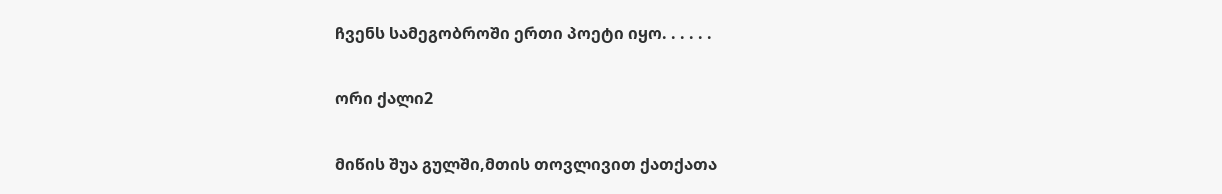ჩვენს სამეგობროში ერთი პოეტი იყო. . . . . .

ორი ქალი2

მიწის შუა გულში,მთის თოვლივით ქათქათა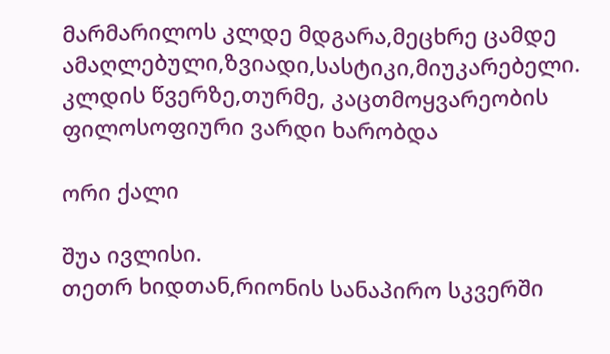მარმარილოს კლდე მდგარა,მეცხრე ცამდე ამაღლებული,ზვიადი,სასტიკი,მიუკარებელი. კლდის წვერზე,თურმე, კაცთმოყვარეობის ფილოსოფიური ვარდი ხარობდა

ორი ქალი

შუა ივლისი.
თეთრ ხიდთან,რიონის სანაპირო სკვერში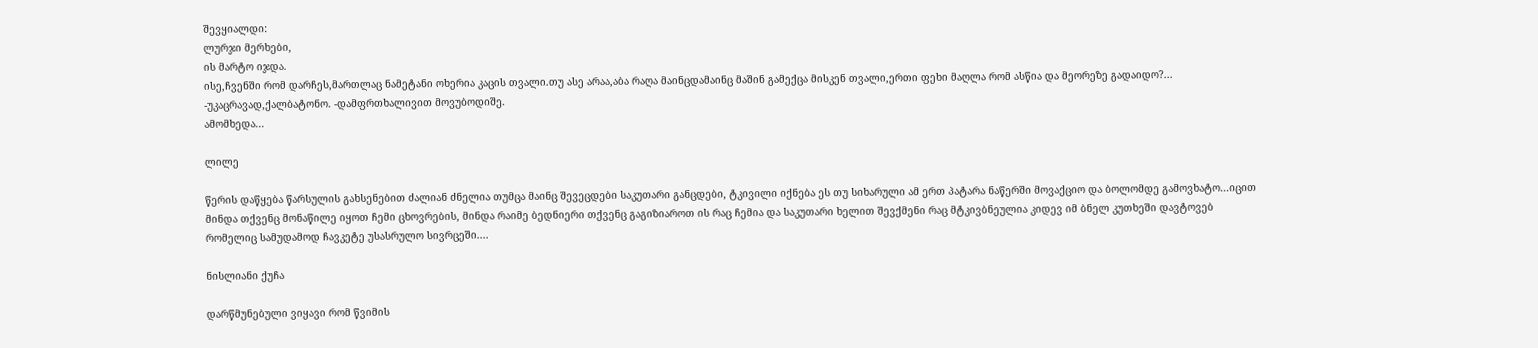შევყიალდი:
ლურჯი მერხები,
ის მარტო იჯდა.
ისე,ჩვენში რომ დარჩეს,მართლაც ნამეტანი ოხერია კაცის თვალი.თუ ასე არაა,აბა რაღა მაინცდამაინც მაშინ გამექცა მისკენ თვალი,ერთი ფეხი მაღლა რომ ასწია და მეორეზე გადაიდო?...
-უკაცრავად,ქალბატონო. -დამფრთხალივით მოვუბოდიშე.
ამომხედა...

ლილე

წერის დაწყება წარსულის გახსენებით ძალიან ძნელია თუმცა მაინც შევეცდები საკუთარი განცდები, ტკივილი იქნება ეს თუ სიხარული ამ ერთ პატარა ნაწერში მოვაქციო და ბოლომდე გამოვხატო...იცით მინდა თქვენც მონაწილე იყოთ ჩემი ცხოვრების, მინდა რაიმე ბედნიერი თქვენც გაგიზიაროთ ის რაც ჩემია და საკუთარი ხელით შევქმენი რაც მტკივბნეულია კიდევ იმ ბნელ კუთხეში დავტოვებ რომელიც სამუდამოდ ჩავკეტე უსასრულო სივრცეში....

ნისლიანი ქუჩა

დარწმუნებული ვიყავი რომ წვიმის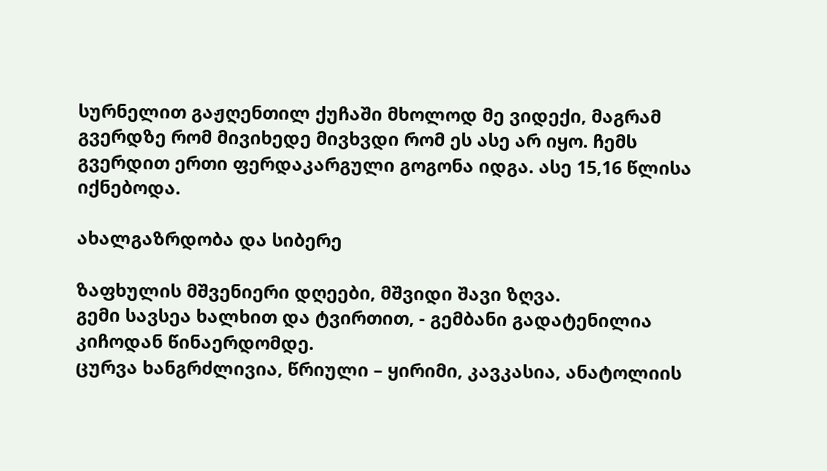სურნელით გაჟღენთილ ქუჩაში მხოლოდ მე ვიდექი, მაგრამ გვერდზე რომ მივიხედე მივხვდი რომ ეს ასე არ იყო. ჩემს გვერდით ერთი ფერდაკარგული გოგონა იდგა. ასე 15,16 წლისა იქნებოდა.

ახალგაზრდობა და სიბერე

ზაფხულის მშვენიერი დღეები, მშვიდი შავი ზღვა.
გემი სავსეა ხალხით და ტვირთით, - გემბანი გადატენილია კიჩოდან წინაერდომდე.
ცურვა ხანგრძლივია, წრიული – ყირიმი, კავკასია, ანატოლიის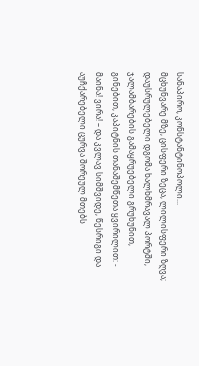სანაპირო, კონსტანტინოპოლი...
მცხუნვარე მზე, ცისფერი ზეცა, ლილისფერი ზღვა; დაუსრულებელი დგომა ხალხმრავალ პორტში, ჯალამბარების გამაყრუებელი გრუხუნით, გინებით, კაპიტნის თანაშემწეთა ყვირილით: - მაინა! ვირა! – და კვლავ სიმშვიდე, წესრიგი და აუჩქარებელი ცურვა შორეულ მთებს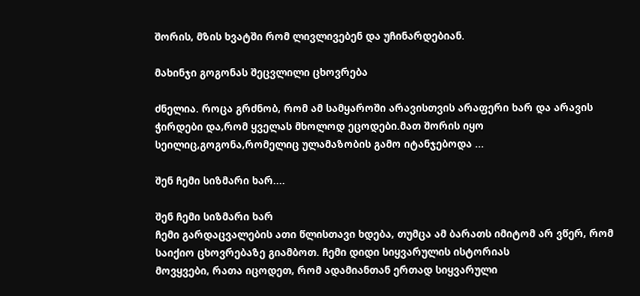შორის, მზის ხვატში რომ ლივლივებენ და უჩინარდებიან.

მახინჯი გოგონას შეცვლილი ცხოვრება

ძნელია. როცა გრძნობ, რომ ამ სამყაროში არავისთვის არაფერი ხარ და არავის ჭირდები და,რომ ყველას მხოლოდ ეცოდები.მათ შორის იყო სეილიც,გოგონა,რომელიც ულამაზობის გამო იტანჯებოდა ...

შენ ჩემი სიზმარი ხარ....

შენ ჩემი სიზმარი ხარ
ჩემი გარდაცვალების ათი წლისთავი ხდება, თუმცა ამ ბარათს იმიტომ არ ვწერ, რომ საიქიო ცხოვრებაზე გიამბოთ. ჩემი დიდი სიყვარულის ისტორიას
მოვყვები, რათა იცოდეთ, რომ ადამიანთან ერთად სიყვარული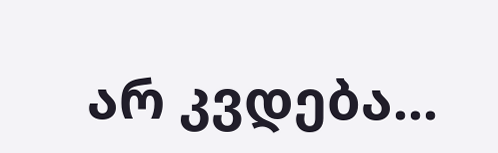არ კვდება...